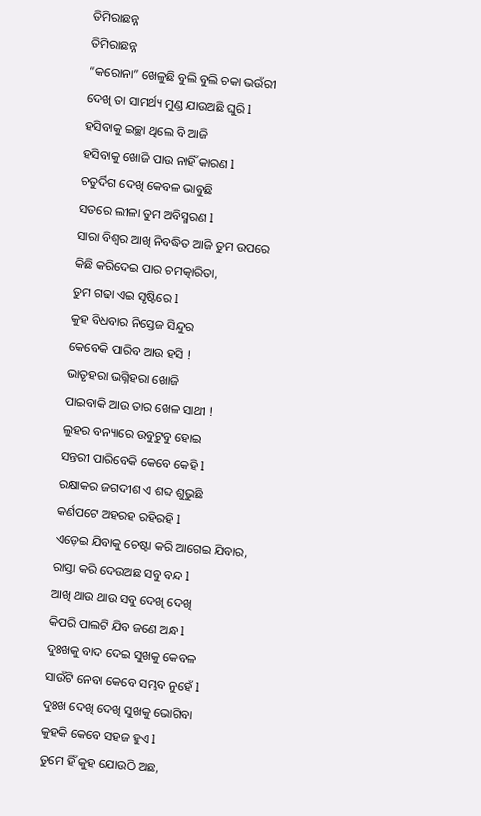ତିମିରାଛନ୍ନ
ତିମିରାଛନ୍ନ
“କରୋନା” ଖେଳୁଛି ବୁଲି ବୁଲି ଚକା ଭଉଁରୀ
ଦେଖି ତା ସାମର୍ଥ୍ୟ ମୁଣ୍ଡ ଯାଉଅଛି ଘୁରି l
ହସିବାକୁ ଇଚ୍ଛା ଥିଲେ ବି ଆଜି
ହସିବାକୁ ଖୋଜି ପାଉ ନାହିଁ କାରଣ l
ଚତୁର୍ଦିଗ ଦେଖି କେବଳ ଭାବୁଛି
ସତରେ ଲୀଳା ତୁମ ଅବିସ୍ମରଣ l
ସାରା ବିଶ୍ଵର ଆଖି ନିବଦ୍ଧିତ ଆଜି ତୁମ ଉପରେ
କିଛି କରିଦେଇ ପାର ଚମତ୍କାରିତା,
ତୁମ ଗଢା ଏଇ ସୃଷ୍ଟିରେ l
କୁହ ବିଧବାର ନିସ୍ତେଜ ସିନ୍ଦୁର
କେବେକି ପାରିବ ଆଉ ହସି !
ଭାତୃହରା ଭଗ୍ନିହରା ଖୋଜି
ପାଇବାକି ଆଉ ତାର ଖେଳ ସାଥୀ !
ଲୁହର ବନ୍ୟାରେ ଉବୁଟୁବୁ ହୋଇ
ସନ୍ତରୀ ପାରିବେକି କେବେ କେହି l
ରକ୍ଷାକର ଜଗଦୀଶ ଏ ଶବ୍ଦ ଶୁଭୁଛି
କର୍ଣପଟେ ଅହରହ ରହିରହି l
ଏଡ଼େଇ ଯିବାକୁ ଚେଷ୍ଟା କରି ଆଗେଇ ଯିବାର,
ରାସ୍ତା କରି ଦେଉଅଛ ସବୁ ବନ୍ଦ l
ଆଖି ଥାଉ ଥାଉ ସବୁ ଦେଖି ଦେଖି
କିପରି ପାଲଟି ଯିବ ଜଣେ ଅନ୍ଧ l
ଦୁଃଖକୁ ବାଦ ଦେଇ ସୁଖକୁ କେବଳ
ସାଉଁଟି ନେବା କେବେ ସମ୍ଭବ ନୁହେଁ l
ଦୁଃଖ ଦେଖି ଦେଖି ସୁଖକୁ ଭୋଗିବା
କୁହକି କେବେ ସହଜ ହୁଏ l
ତୁମେ ହିଁ କୁହ ଯୋଉଠି ଅଛ,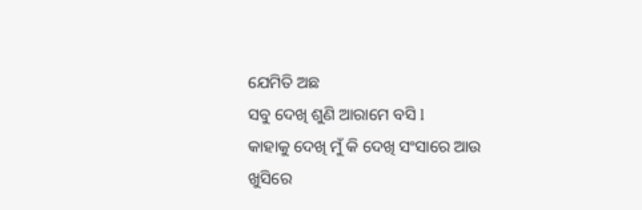ଯେମିତି ଅଛ
ସବୁ ଦେଖି ଶୁଣି ଆରାମେ ବସି l
କାହାକୁ ଦେଖି ମୁଁ କି ଦେଖି ସଂସାରେ ଆଉ
ଖୁସିରେ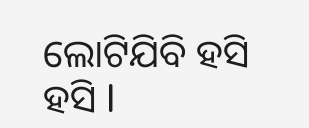ଲୋଟିଯିବି ହସି ହସି l